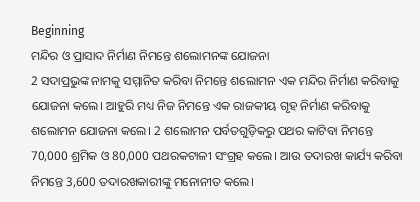Beginning
ମନ୍ଦିର ଓ ପ୍ରାସାଦ ନିର୍ମାଣ ନିମନ୍ତେ ଶଲୋମନଙ୍କ ଯୋଜନା
2 ସଦାପ୍ରଭୁଙ୍କ ନାମକୁ ସମ୍ମାନିତ କରିବା ନିମନ୍ତେ ଶଲୋମନ ଏକ ମନ୍ଦିର ନିର୍ମାଣ କରିବାକୁ ଯୋଜନା କଲେ। ଆହୁରି ମଧ୍ୟ ନିଜ ନିମନ୍ତେ ଏକ ରାଜକୀୟ ଗୃହ ନିର୍ମାଣ କରିବାକୁ ଶଲୋମନ ଯୋଜନା କଲେ। 2 ଶଲୋମନ ପର୍ବତଗୁଡ଼ିକରୁ ପଥର କାଟିବା ନିମନ୍ତେ 70,000 ଶ୍ରମିକ ଓ 80,000 ପଥରକଟାଳୀ ସଂଗ୍ରହ କଲେ। ଆଉ ତଦାରଖ କାର୍ଯ୍ୟ କରିବା ନିମନ୍ତେ 3,600 ତଦାରଖକାରୀଙ୍କୁ ମନୋନୀତ କଲେ।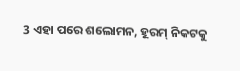3 ଏହା ପରେ ଶଲୋମନ, ହୂରମ୍ ନିକଟକୁ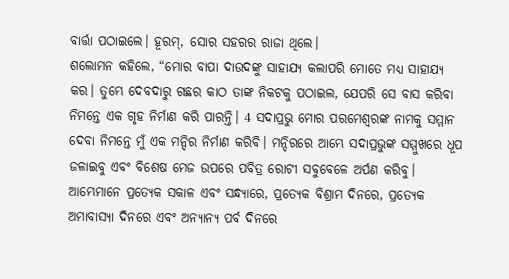ବାର୍ତ୍ତା ପଠାଇଲେ। ହୂରମ୍, ସୋର ସହରର ରାଜା ଥିଲେ।
ଶଲୋମନ କହିଲେ, “ମୋର ବାପା ଦାଉଦଙ୍କୁ ସାହାଯ୍ୟ କଲାପରି ମୋତେ ମଧ୍ୟ ସାହାଯ୍ୟ କର। ତୁମ୍ଭେ ଦେବଦାରୁ ଗଛର କାଠ ତାଙ୍କ ନିକଟକୁ ପଠାଇଲ, ଯେପରି ସେ ବାସ କରିବା ନିମନ୍ତେ ଏକ ଗୃହ ନିର୍ମାଣ କରି ପାରନ୍ତି। 4 ସଦାପ୍ରଭୁ ମୋର ପରମେଶ୍ୱରଙ୍କ ନାମକୁ ସମ୍ମାନ ଦେବା ନିମନ୍ତେ ମୁଁ ଏକ ମନ୍ଦିର ନିର୍ମାଣ କରିବି। ମନ୍ଦିରରେ ଆମ୍ଭେ ସଦାପ୍ରଭୁଙ୍କ ସମ୍ମୁଖରେ ଧୂପ ଜଳାଇବୁ ଏବଂ ବିଶେଷ ମେଜ ଉପରେ ପବିତ୍ର ରୋଟୀ ସବୁବେଳେ ଅର୍ପଣ କରିବୁ। ଆମ୍ଭେମାନେ ପ୍ରତ୍ୟେକ ସକାଳ ଏବଂ ସନ୍ଧ୍ୟାରେ, ପ୍ରତ୍ୟେକ ବିଶ୍ରାମ ଦିନରେ, ପ୍ରତ୍ୟେକ ଅମାବାସ୍ୟା ଦିନରେ ଏବଂ ଅନ୍ୟାନ୍ୟ ପର୍ବ ଦିନରେ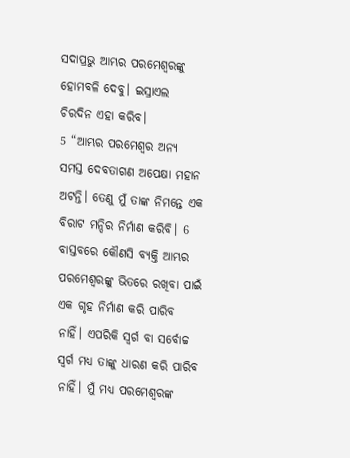ସଦାପ୍ରଭୁ ଆମ୍ଭର ପରମେଶ୍ୱରଙ୍କୁ ହୋମବଳି ଦେବୁ। ଇସ୍ରାଏଲ ଚିରଦିନ ଏହା କରିବ।
5 “ଆମ୍ଭର ପରମେଶ୍ୱର ଅନ୍ୟ ସମସ୍ତ ଦେବତାଗଣ ଅପେକ୍ଷା ମହାନ ଅଟନ୍ତି। ତେଣୁ ମୁଁ ତାଙ୍କ ନିମନ୍ତେ ଏକ ବିରାଟ ମନ୍ଦିର ନିର୍ମାଣ କରିବି। 6 ବାସ୍ତବରେ କୌଣସି ବ୍ୟକ୍ତି ଆମ୍ଭର ପରମେଶ୍ୱରଙ୍କୁ ଭିତରେ ରଖିବା ପାଇଁ ଏକ ଗୃହ ନିର୍ମାଣ କରି ପାରିବ ନାହିଁ। ଏପରିକି ସ୍ୱର୍ଗ ବା ସର୍ବୋଚ୍ଚ ସ୍ୱର୍ଗ ମଧ୍ୟ ତାଙ୍କୁ ଧାରଣ କରି ପାରିବ ନାହିଁ। ମୁଁ ମଧ୍ୟ ପରମେଶ୍ୱରଙ୍କ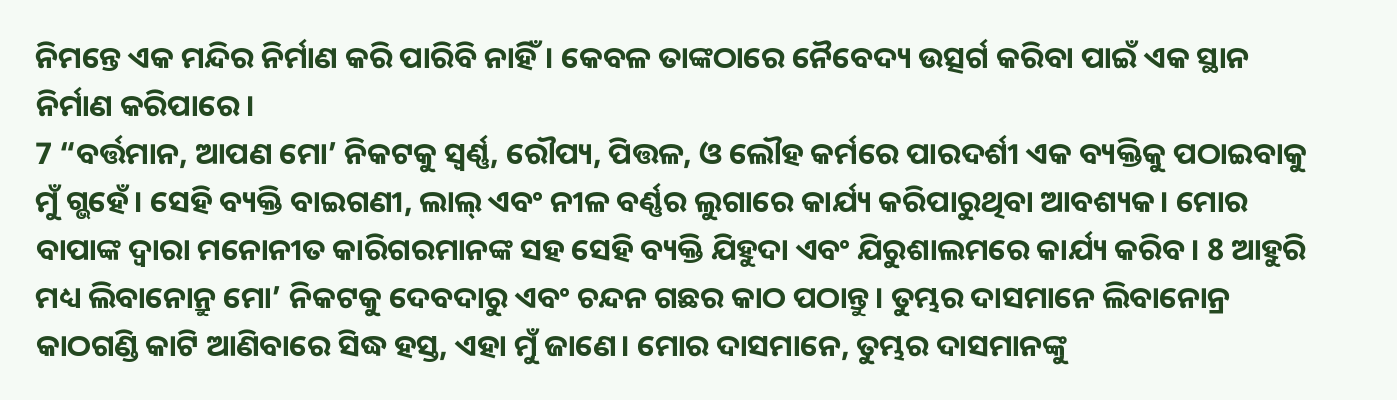ନିମନ୍ତେ ଏକ ମନ୍ଦିର ନିର୍ମାଣ କରି ପାରିବି ନାହିଁ। କେବଳ ତାଙ୍କଠାରେ ନୈବେଦ୍ୟ ଉତ୍ସର୍ଗ କରିବା ପାଇଁ ଏକ ସ୍ଥାନ ନିର୍ମାଣ କରିପାରେ।
7 “ବର୍ତ୍ତମାନ, ଆପଣ ମୋ’ ନିକଟକୁ ସ୍ୱର୍ଣ୍ଣ, ରୌପ୍ୟ, ପିତ୍ତଳ, ଓ ଲୌହ କର୍ମରେ ପାରଦର୍ଶୀ ଏକ ବ୍ୟକ୍ତିକୁ ପଠାଇବାକୁ ମୁଁ ଗ୍ଭହେଁ। ସେହି ବ୍ୟକ୍ତି ବାଇଗଣୀ, ଲାଲ୍ ଏବଂ ନୀଳ ବର୍ଣ୍ଣର ଲୁଗାରେ କାର୍ଯ୍ୟ କରିପାରୁଥିବା ଆବଶ୍ୟକ। ମୋର ବାପାଙ୍କ ଦ୍ୱାରା ମନୋନୀତ କାରିଗରମାନଙ୍କ ସହ ସେହି ବ୍ୟକ୍ତି ଯିହୁଦା ଏବଂ ଯିରୁଶାଲମରେ କାର୍ଯ୍ୟ କରିବ। 8 ଆହୁରି ମଧ୍ୟ ଲିବାନୋନ୍ରୁ ମୋ’ ନିକଟକୁ ଦେବଦାରୁ ଏବଂ ଚନ୍ଦନ ଗଛର କାଠ ପଠାନ୍ତୁ। ତୁମ୍ଭର ଦାସମାନେ ଲିବାନୋନ୍ର କାଠଗଣ୍ଡି କାଟି ଆଣିବାରେ ସିଦ୍ଧ ହସ୍ତ, ଏହା ମୁଁ ଜାଣେ। ମୋର ଦାସମାନେ, ତୁମ୍ଭର ଦାସମାନଙ୍କୁ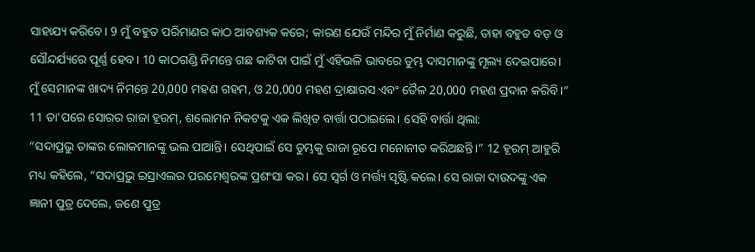ସାହାଯ୍ୟ କରିବେ। 9 ମୁଁ ବହୁତ ପରିମାଣର କାଠ ଆବଶ୍ୟକ କରେ; କାରଣ ଯେଉଁ ମନ୍ଦିର ମୁଁ ନିର୍ମାଣ କରୁଛି, ତାହା ବହୁତ ବଡ଼ ଓ ସୌନ୍ଦର୍ଯ୍ୟରେ ପୂର୍ଣ୍ଣ ହେବ। 10 କାଠଗଣ୍ଡି ନିମନ୍ତେ ଗଛ କାଟିବା ପାଇଁ ମୁଁ ଏହିଭଳି ଭାବରେ ତୁମ୍ଭ ଦାସମାନଙ୍କୁ ମୂଲ୍ୟ ଦେଇପାରେ। ମୁଁ ସେମାନଙ୍କ ଖାଦ୍ୟ ନିମନ୍ତେ 20,000 ମହଣ ଗହମ, ଓ 20,000 ମହଣ ଦ୍ରାକ୍ଷାରସ ଏବଂ ତୈଳ 20,000 ମହଣ ପ୍ରଦାନ କରିବି।”
11 ତା'ପରେ ସୋରର ରାଜା ହୂରମ୍, ଶଲୋମନ ନିକଟକୁ ଏକ ଲିଖିତ ବାର୍ତ୍ତା ପଠାଇଲେ। ସେହି ବାର୍ତ୍ତା ଥିଲା:
“ସଦାପ୍ରଭୁ ତାଙ୍କର ଲୋକମାନଙ୍କୁ ଭଲ ପାଆନ୍ତି। ସେଥିପାଇଁ ସେ ତୁମ୍ଭକୁ ରାଜା ରୂପେ ମନୋନୀତ କରିଅଛନ୍ତି।” 12 ହୂରମ୍ ଆହୁରି ମଧ୍ୟ କହିଲେ, “ସଦାପ୍ରଭୁ ଇସ୍ରାଏଲର ପରମେଶ୍ୱରଙ୍କ ପ୍ରଶଂସା କର। ସେ ସ୍ୱର୍ଗ ଓ ମର୍ତ୍ତ୍ୟ ସୃଷ୍ଟି କଲେ। ସେ ରାଜା ଦାଉଦଙ୍କୁ ଏକ ଜ୍ଞାନୀ ପୁତ୍ର ଦେଲେ, ଜଣେ ପୁତ୍ର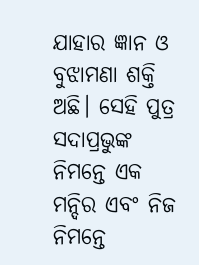ଯାହାର ଜ୍ଞାନ ଓ ବୁଝାମଣା ଶକ୍ତି ଅଛି। ସେହି ପୁତ୍ର ସଦାପ୍ରଭୁଙ୍କ ନିମନ୍ତେ ଏକ ମନ୍ଦିର ଏବଂ ନିଜ ନିମନ୍ତେ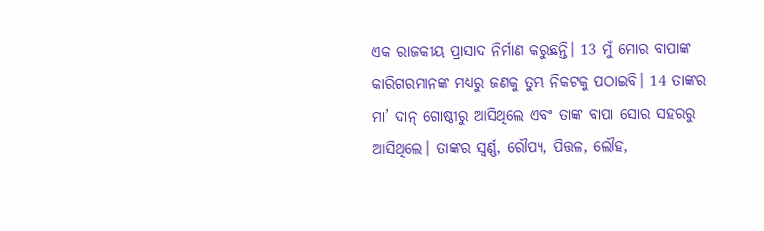ଏକ ରାଜକୀୟ ପ୍ରାସାଦ ନିର୍ମାଣ କରୁଛନ୍ତି। 13 ମୁଁ ମୋର ବାପାଙ୍କ କାରିଗରମାନଙ୍କ ମଧ୍ୟରୁ ଜଣକୁ ତୁମ୍ଭ ନିକଟକୁ ପଠାଇବି। 14 ତାଙ୍କର ମା’ ଦାନ୍ ଗୋଷ୍ଠୀରୁ ଆସିଥିଲେ ଏବଂ ତାଙ୍କ ବାପା ସୋର ସହରରୁ ଆସିଥିଲେ। ତାଙ୍କର ସ୍ୱର୍ଣ୍ଣ, ରୌପ୍ୟ, ପିତ୍ତଳ, ଲୌହ,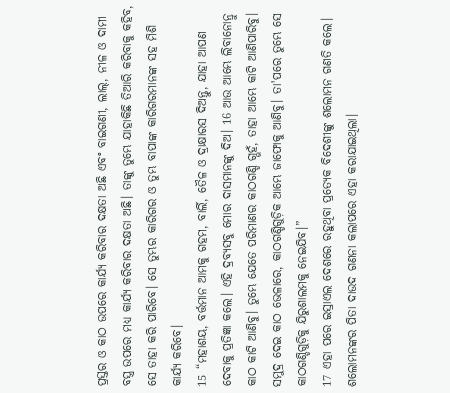ପ୍ରସ୍ତର ଓ କାଠ ଉପରେ କାର୍ଯ୍ୟ କରିବାର ଦକ୍ଷତା ଅଛି ଏବଂ ବାଇଗଣୀ, ଲାଲ୍, ନୀଳ ଓ ଦାମୀ ବସ୍ତ୍ର ଉପରେ ମଧ୍ୟ କାର୍ଯ୍ୟ କରିବାର ଦକ୍ଷତା ଅଛି। ତାଙ୍କୁ ତୁମ୍ଭେ ଯାହାକିଛି ତିଆରି କରିବାକୁ କହିବ, ସେ ତାହା କରି ପାରିବେ। ସେ ତୁମ୍ଭର କାରିଗର ଓ ତୁମ୍ଭ ବାପାଙ୍କ କାରିଗରମାନଙ୍କ ସହ ମିଶି କାର୍ଯ୍ୟ କରିବେ।
15 “ମହାଶୟ, ବର୍ତ୍ତମାନ ଆମକୁ ଗହମ, ବାର୍ଲି, ତୈଳ ଓ ଦ୍ରାକ୍ଷାରସ ଦିଅନ୍ତୁ, ଯାହା ଆପଣ ଦେବାକୁ ପ୍ରତିଜ୍ଞା କଲେ। ଏହି ଦ୍ରବ୍ୟସବୁ ମୋର ଦାସମାନଙ୍କୁ ଦିଅ। 16 ଆଉ ଆମ୍ଭେ ଲିବାନୋନ୍ରୁ କାଠ କାଟି ଆଣିବୁ। ତୁମ୍ଭେ ଯେତେ ପରିମାଣର କାଠଗଣ୍ଡି ଗ୍ଭହଁ, ତାହା ଆମ୍ଭେ କାଟି ଆଣିପାରିବୁ। ସମୁଦ୍ର ଦେଇ କାଠ ଭେଳାରେ, କାଠଗଣ୍ଡିଗୁଡ଼ିକ ଆମ୍ଭେ ଜାଫୋକୁ ଆଣିବୁ। ତା'ପରେ ତୁମ୍ଭେ ସେ କାଠଗଣ୍ଡିଗୁଡ଼ିକୁ ଯିରୁଶାଲମକୁ ନେଇଯିବ।”
17 ଏହା ପରେ ଇସ୍ରାଏଲ ଦେଶରେ ରହୁଥିବା ପ୍ରତ୍ୟେକ ବିଦେଶୀଙ୍କୁ ଶଲୋମନ ଗଣତି କଲେ। ଶଲୋମନଙ୍କର ପିତା ଦାଉଦ ଗଣନା କଲାପରେ ଏହା କରାଯାଇଥିଲା।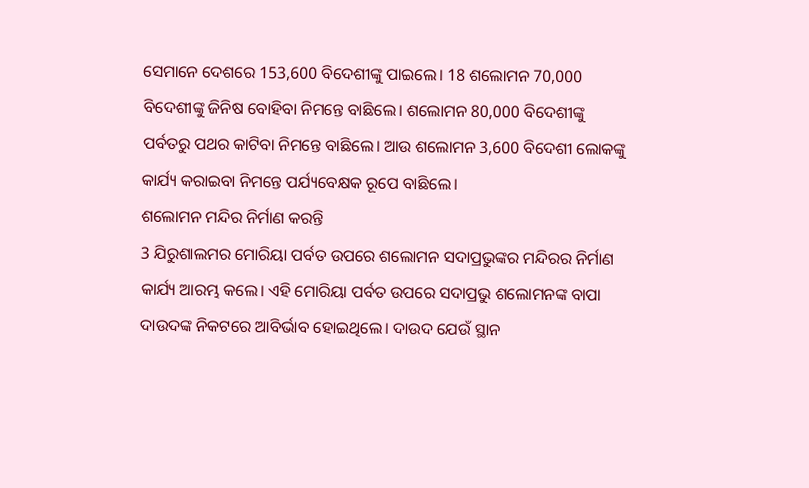ସେମାନେ ଦେଶରେ 153,600 ବିଦେଶୀଙ୍କୁ ପାଇଲେ। 18 ଶଲୋମନ 70,000 ବିଦେଶୀଙ୍କୁ ଜିନିଷ ବୋହିବା ନିମନ୍ତେ ବାଛିଲେ। ଶଲୋମନ 80,000 ବିଦେଶୀଙ୍କୁ ପର୍ବତରୁ ପଥର କାଟିବା ନିମନ୍ତେ ବାଛିଲେ। ଆଉ ଶଲୋମନ 3,600 ବିଦେଶୀ ଲୋକଙ୍କୁ କାର୍ଯ୍ୟ କରାଇବା ନିମନ୍ତେ ପର୍ଯ୍ୟବେକ୍ଷକ ରୂପେ ବାଛିଲେ।
ଶଲୋମନ ମନ୍ଦିର ନିର୍ମାଣ କରନ୍ତି
3 ଯିରୁଶାଲମର ମୋରିୟା ପର୍ବତ ଉପରେ ଶଲୋମନ ସଦାପ୍ରଭୁଙ୍କର ମନ୍ଦିରର ନିର୍ମାଣ କାର୍ଯ୍ୟ ଆରମ୍ଭ କଲେ। ଏହି ମୋରିୟା ପର୍ବତ ଉପରେ ସଦାପ୍ରଭୁ ଶଲୋମନଙ୍କ ବାପା ଦାଉଦଙ୍କ ନିକଟରେ ଆବିର୍ଭାବ ହୋଇଥିଲେ। ଦାଉଦ ଯେଉଁ ସ୍ଥାନ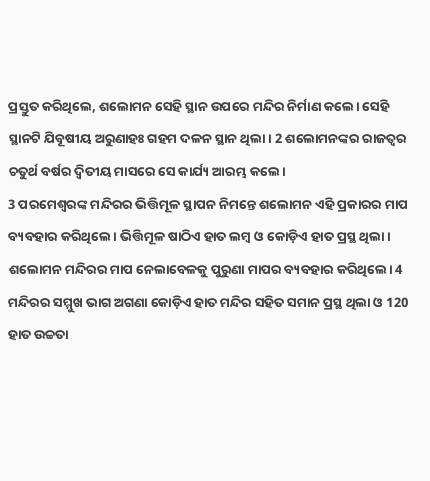ପ୍ରସ୍ତୁତ କରିଥିଲେ, ଶଲୋମନ ସେହି ସ୍ଥାନ ଉପରେ ମନ୍ଦିର ନିର୍ମାଣ କଲେ। ସେହି ସ୍ଥାନଟି ଯିବୂଷୀୟ ଅରୁଣାହଃ ଗହମ ଦଳନ ସ୍ଥାନ ଥିଲା। 2 ଶଲୋମନଙ୍କର ରାଜତ୍ୱର ଚତୁର୍ଥ ବର୍ଷର ଦ୍ୱିତୀୟ ମାସରେ ସେ କାର୍ଯ୍ୟ ଆରମ୍ଭ କଲେ।
3 ପରମେଶ୍ୱରଙ୍କ ମନ୍ଦିରର ଭିତ୍ତିମୂଳ ସ୍ଥାପନ ନିମନ୍ତେ ଶଲୋମନ ଏହି ପ୍ରକାରର ମାପ ବ୍ୟବହାର କରିଥିଲେ। ଭିତ୍ତିମୂଳ ଷାଠିଏ ହାତ ଲମ୍ବ ଓ କୋଡ଼ିଏ ହାତ ପ୍ରସ୍ଥ ଥିଲା। ଶଲୋମନ ମନ୍ଦିରର ମାପ ନେଲାବେଳକୁ ପୁରୁଣା ମାପର ବ୍ୟବହାର କରିଥିଲେ। 4 ମନ୍ଦିରର ସମ୍ମୁଖ ଭାଗ ଅଗଣା କୋଡ଼ିଏ ହାତ ମନ୍ଦିର ସହିତ ସମାନ ପ୍ରସ୍ଥ ଥିଲା ଓ 120 ହାତ ଉଚ୍ଚତା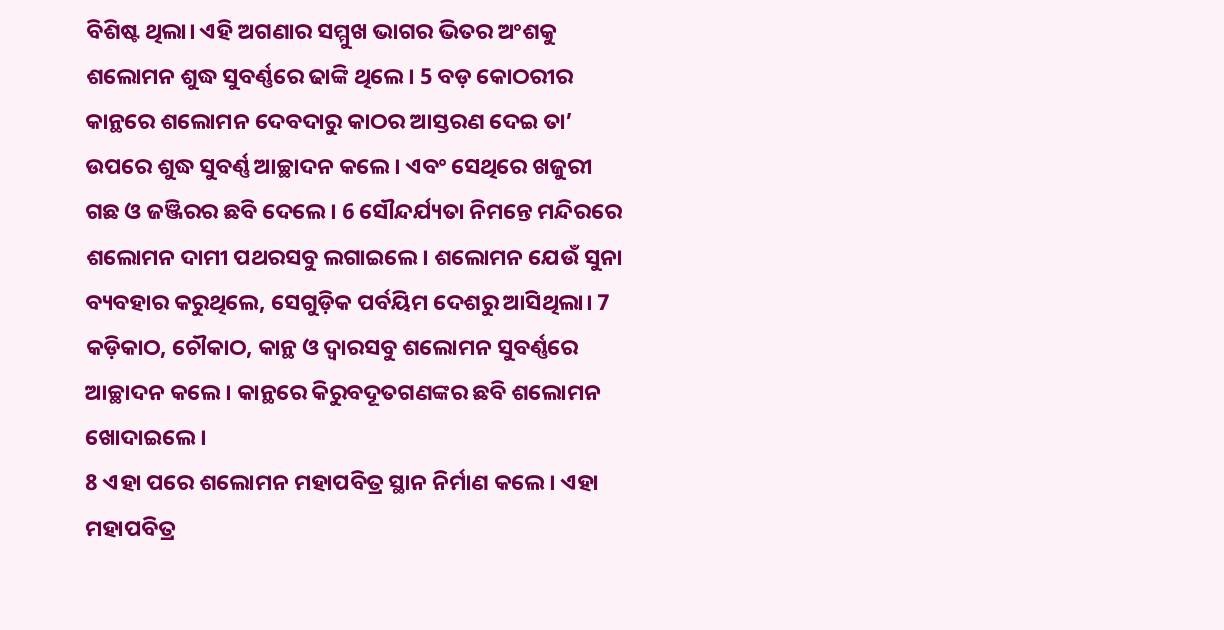ବିଶିଷ୍ଟ ଥିଲା। ଏହି ଅଗଣାର ସମ୍ମୁଖ ଭାଗର ଭିତର ଅଂଶକୁ ଶଲୋମନ ଶୁଦ୍ଧ ସୁବର୍ଣ୍ଣରେ ଢାଙ୍କି ଥିଲେ। 5 ବଡ଼ କୋଠରୀର କାନ୍ଥରେ ଶଲୋମନ ଦେବଦାରୁ କାଠର ଆସ୍ତରଣ ଦେଇ ତା’ ଉପରେ ଶୁଦ୍ଧ ସୁବର୍ଣ୍ଣ ଆଚ୍ଛାଦନ କଲେ। ଏବଂ ସେଥିରେ ଖଜୁରୀ ଗଛ ଓ ଜଞ୍ଜିରର ଛବି ଦେଲେ। 6 ସୌନ୍ଦର୍ଯ୍ୟତା ନିମନ୍ତେ ମନ୍ଦିରରେ ଶଲୋମନ ଦାମୀ ପଥରସବୁ ଲଗାଇଲେ। ଶଲୋମନ ଯେଉଁ ସୁନା ବ୍ୟବହାର କରୁଥିଲେ, ସେଗୁଡ଼ିକ ପର୍ବୟିମ ଦେଶରୁ ଆସିଥିଲା। 7 କଡ଼ିକାଠ, ଚୌକାଠ, କାନ୍ଥ ଓ ଦ୍ୱାରସବୁ ଶଲୋମନ ସୁବର୍ଣ୍ଣରେ ଆଚ୍ଛାଦନ କଲେ। କାନ୍ଥରେ କିରୁବଦୂତଗଣଙ୍କର ଛବି ଶଲୋମନ ଖୋଦାଇଲେ।
8 ଏହା ପରେ ଶଲୋମନ ମହାପବିତ୍ର ସ୍ଥାନ ନିର୍ମାଣ କଲେ। ଏହା ମହାପବିତ୍ର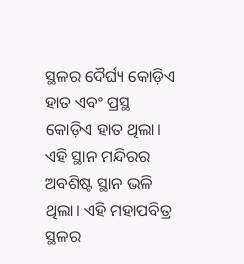ସ୍ଥଳର ଦୈର୍ଘ୍ୟ କୋଡ଼ିଏ ହାତ ଏବଂ ପ୍ରସ୍ଥ କୋଡ଼ିଏ ହାତ ଥିଲା। ଏହି ସ୍ଥାନ ମନ୍ଦିରର ଅବଶିଷ୍ଟ ସ୍ଥାନ ଭଳି ଥିଲା। ଏହି ମହାପବିତ୍ର ସ୍ଥଳର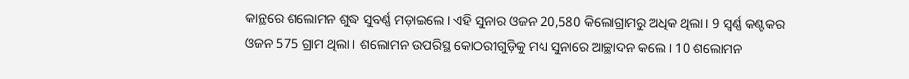କାନ୍ଥରେ ଶଲୋମନ ଶୁଦ୍ଧ ସୁବର୍ଣ୍ଣ ମଡ଼ାଇଲେ। ଏହି ସୁନାର ଓଜନ 20,580 କିଲୋଗ୍ରାମରୁ ଅଧିକ ଥିଲା। 9 ସ୍ୱର୍ଣ୍ଣ କଣ୍ଟକର ଓଜନ 575 ଗ୍ରାମ ଥିଲା। ଶଲୋମନ ଉପରିସ୍ଥ କୋଠରୀଗୁଡ଼ିକୁ ମଧ୍ୟ ସୁନାରେ ଆଚ୍ଛାଦନ କଲେ। 10 ଶଲୋମନ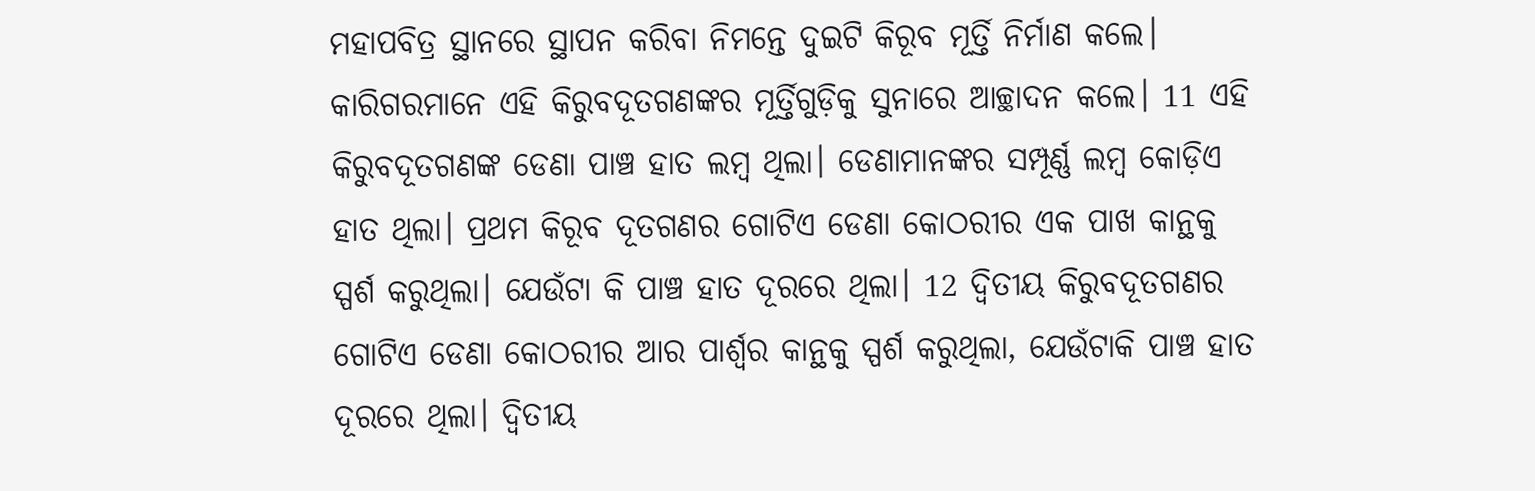ମହାପବିତ୍ର ସ୍ଥାନରେ ସ୍ଥାପନ କରିବା ନିମନ୍ତେ ଦୁଇଟି କିରୂବ ମୂର୍ତ୍ତି ନିର୍ମାଣ କଲେ। କାରିଗରମାନେ ଏହି କିରୁବଦୂତଗଣଙ୍କର ମୂର୍ତ୍ତିଗୁଡ଼ିକୁ ସୁନାରେ ଆଚ୍ଛାଦନ କଲେ। 11 ଏହି କିରୁବଦୂତଗଣଙ୍କ ଡେଣା ପାଞ୍ଚ ହାତ ଲମ୍ବ ଥିଲା। ଡେଣାମାନଙ୍କର ସମ୍ପୂର୍ଣ୍ଣ ଲମ୍ବ କୋଡ଼ିଏ ହାତ ଥିଲା। ପ୍ରଥମ କିରୂବ ଦୂତଗଣର ଗୋଟିଏ ଡେଣା କୋଠରୀର ଏକ ପାଖ କାନ୍ଥକୁ ସ୍ପର୍ଶ କରୁଥିଲା। ଯେଉଁଟା କି ପାଞ୍ଚ ହାତ ଦୂରରେ ଥିଲା। 12 ଦ୍ୱିତୀୟ କିରୁବଦୂତଗଣର ଗୋଟିଏ ଡେଣା କୋଠରୀର ଆର ପାର୍ଶ୍ୱର କାନ୍ଥକୁ ସ୍ପର୍ଶ କରୁଥିଲା, ଯେଉଁଟାକି ପାଞ୍ଚ ହାତ ଦୂରରେ ଥିଲା। ଦ୍ୱିତୀୟ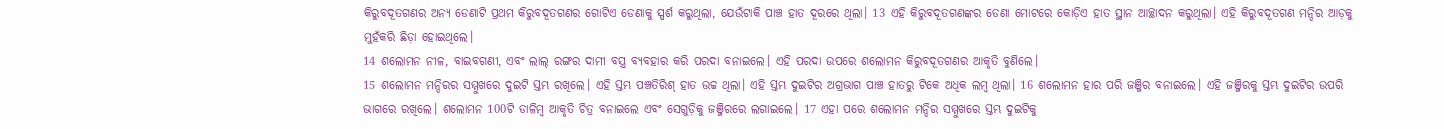କିରୁବଦୂତଗଣର ଅନ୍ୟ ଡେଣାଟି ପ୍ରଥମ କିରୁବଦୂତଗଣର ଗୋଟିଏ ଡେଣାକୁ ସ୍ପର୍ଶ କରୁଥିଲା, ଯେଉଁଟାକି ପାଞ୍ଚ ହାତ ଦୂରରେ ଥିଲା। 13 ଏହି କିରୁବଦୂତଗଣଙ୍କର ଡେଣା ମୋଟରେ କୋଡ଼ିଏ ହାତ ସ୍ଥାନ ଆଚ୍ଛାଦନ କରୁଥିଲା। ଏହି କିରୁବଦୂତଗଣ ମନ୍ଦିର ଆଡ଼କୁ ମୁହଁକରି ଛିଡ଼ା ହୋଇଥିଲେ।
14 ଶଲୋମନ ନୀଳ, ବାଇବଗଣୀ, ଏବଂ ଲାଲ୍ ରଙ୍ଗର ଦାମୀ ବସ୍ତ୍ର ବ୍ୟବହାର କରି ପରଦା ବନାଇଲେ। ଏହି ପରଦା ଉପରେ ଶଲୋମନ କିରୁବଦୂତଗଣର ଆକୃତି ବୁଣିଲେ।
15 ଶଲୋମନ ମନ୍ଦିରର ସମ୍ମୁଖରେ ଦୁଇଟି ସ୍ତମ୍ଭ ରଖିଲେ। ଏହି ସ୍ତମ୍ଭ ପଞ୍ଚତିରିଶ୍ ହାତ ଉଚ୍ଚ ଥିଲା। ଏହି ସ୍ତମ୍ଭ ଦୁଇଟିର ଅଗ୍ରଭାଗ ପାଞ୍ଚ ହାତରୁ ଟିକେ ଅଧିକ ଲମ୍ବ ଥିଲା। 16 ଶଲୋମନ ହାର ପରି ଜଞ୍ଜିର ବନାଇଲେ। ଏହି ଜଞ୍ଜିରକୁ ସ୍ତମ୍ଭ ଦୁଇଟିର ଉପରି ଭାଗରେ ରଖିଲେ। ଶଲୋମନ 100ଟି ଡାଳିମ୍ବ ଆକୃତି ଚିତ୍ର ବନାଇଲେ ଏବଂ ସେଗୁଡ଼ିକୁ ଜଞ୍ଜିରରେ ଲଗାଇଲେ। 17 ଏହା ପରେ ଶଲୋମନ ମନ୍ଦିର ସମ୍ମୁଖରେ ସ୍ତମ୍ଭ ଦୁଇଟିକୁ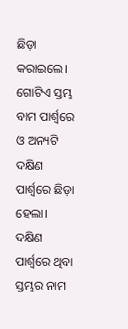ଛିଡ଼ା କରାଇଲେ। ଗୋଟିଏ ସ୍ତମ୍ଭ ବାମ ପାର୍ଶ୍ୱରେ ଓ ଅନ୍ୟଟି ଦକ୍ଷିଣ ପାର୍ଶ୍ୱରେ ଛିଡ଼ା ହେଲା। ଦକ୍ଷିଣ ପାର୍ଶ୍ୱରେ ଥିବା ସ୍ତମ୍ଭର ନାମ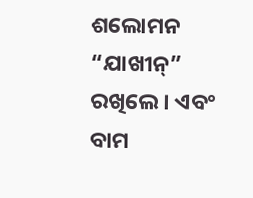ଶଲୋମନ “ଯାଖୀନ୍” ରଖିଲେ। ଏବଂ ବାମ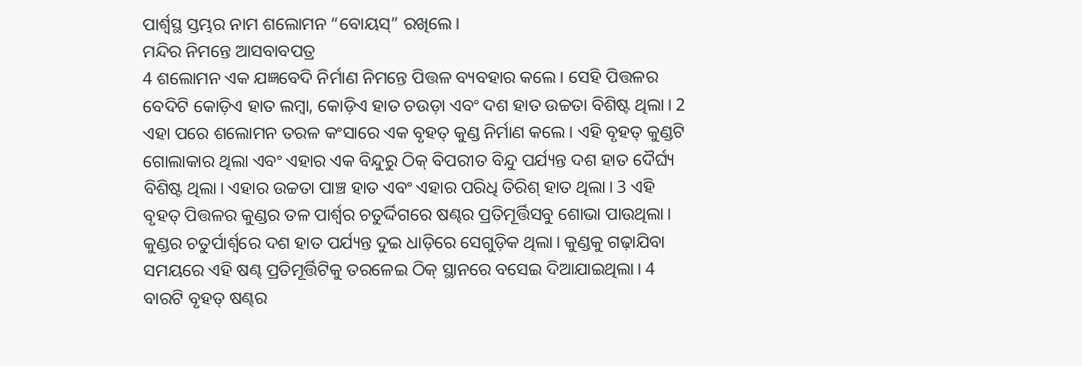ପାର୍ଶ୍ୱସ୍ଥ ସ୍ତମ୍ଭର ନାମ ଶଲୋମନ “ବୋୟସ୍” ରଖିଲେ।
ମନ୍ଦିର ନିମନ୍ତେ ଆସବାବପତ୍ର
4 ଶଲୋମନ ଏକ ଯଜ୍ଞବେଦି ନିର୍ମାଣ ନିମନ୍ତେ ପିତ୍ତଳ ବ୍ୟବହାର କଲେ। ସେହି ପିତ୍ତଳର ବେଦିଟି କୋଡ଼ିଏ ହାତ ଲମ୍ବା, କୋଡ଼ିଏ ହାତ ଚଉଡ଼ା ଏବଂ ଦଶ ହାତ ଉଚ୍ଚତା ବିଶିଷ୍ଟ ଥିଲା। 2 ଏହା ପରେ ଶଲୋମନ ତରଳ କଂସାରେ ଏକ ବୃହତ୍ କୁଣ୍ଡ ନିର୍ମାଣ କଲେ। ଏହି ବୃହତ୍ କୁଣ୍ଡଟି ଗୋଲାକାର ଥିଲା ଏବଂ ଏହାର ଏକ ବିନ୍ଦୁରୁ ଠିକ୍ ବିପରୀତ ବିନ୍ଦୁ ପର୍ଯ୍ୟନ୍ତ ଦଶ ହାତ ଦୈର୍ଘ୍ୟ ବିଶିଷ୍ଟ ଥିଲା। ଏହାର ଉଚ୍ଚତା ପାଞ୍ଚ ହାତ ଏବଂ ଏହାର ପରିଧି ତିରିଶ୍ ହାତ ଥିଲା। 3 ଏହି ବୃହତ୍ ପିତ୍ତଳର କୁଣ୍ଡର ତଳ ପାର୍ଶ୍ୱର ଚତୁର୍ଦ୍ଦିଗରେ ଷଣ୍ଢର ପ୍ରତିମୂର୍ତ୍ତିସବୁ ଶୋଭା ପାଉଥିଲା। କୁଣ୍ଡର ଚତୁର୍ପାର୍ଶ୍ୱରେ ଦଶ ହାତ ପର୍ଯ୍ୟନ୍ତ ଦୁଇ ଧାଡ଼ିରେ ସେଗୁଡ଼ିକ ଥିଲା। କୁଣ୍ଡକୁ ଗଢ଼ାଯିବା ସମୟରେ ଏହି ଷଣ୍ଢ ପ୍ରତିମୂର୍ତ୍ତିଟିକୁ ତରଳେଇ ଠିକ୍ ସ୍ଥାନରେ ବସେଇ ଦିଆଯାଇଥିଲା। 4 ବାରଟି ବୃହତ୍ ଷଣ୍ଢର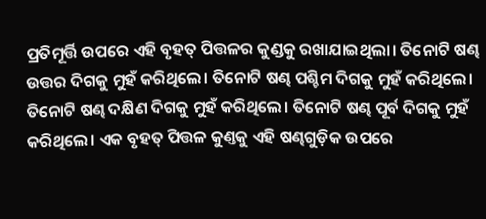ପ୍ରତିମୂର୍ତ୍ତି ଉପରେ ଏହି ବୃହତ୍ ପିତ୍ତଳର କୁଣ୍ଡକୁ ରଖାଯାଇଥିଲା। ତିନୋଟି ଷଣ୍ଢ ଉତ୍ତର ଦିଗକୁ ମୁହଁ କରିଥିଲେ। ତିନୋଟି ଷଣ୍ଢ ପଶ୍ଚିମ ଦିଗକୁ ମୁହଁ କରିଥିଲେ। ତିନୋଟି ଷଣ୍ଢ ଦକ୍ଷିଣ ଦିଗକୁ ମୁହଁ କରିଥିଲେ। ତିନୋଟି ଷଣ୍ଢ ପୂର୍ବ ଦିଗକୁ ମୁହଁ କରିଥିଲେ। ଏକ ବୃହତ୍ ପିତ୍ତଳ କୁଣ୍ତକୁ ଏହି ଷଣ୍ଢଗୁଡ଼ିକ ଉପରେ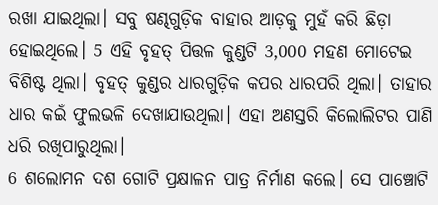ରଖା ଯାଇଥିଲା। ସବୁ ଷଣ୍ଢଗୁଡ଼ିକ ବାହାର ଆଡ଼କୁ ମୁହଁ କରି ଛିଡ଼ା ହୋଇଥିଲେ। 5 ଏହି ବୃହତ୍ ପିତ୍ତଳ କୁଣ୍ଡଟି 3,000 ମହଣ ମୋଟେଇ ବିଶିଷ୍ଟ ଥିଲା। ବୃହତ୍ କୁଣ୍ଡର ଧାରଗୁଡ଼ିକ କପର ଧାରପରି ଥିଲା। ତାହାର ଧାର କଇଁ ଫୁଲଭଳି ଦେଖାଯାଉଥିଲା। ଏହା ଅଣସ୍ତରି କିଲୋଲିଟର ପାଣି ଧରି ରଖିପାରୁଥିଲା।
6 ଶଲୋମନ ଦଶ ଗୋଟି ପ୍ରକ୍ଷାଳନ ପାତ୍ର ନିର୍ମାଣ କଲେ। ସେ ପାଞ୍ଚୋଟି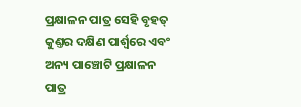ପ୍ରକ୍ଷାଳନ ପାତ୍ର ସେହି ବୃହତ୍ କୁଣ୍ତର ଦକ୍ଷିଣ ପାର୍ଶ୍ୱରେ ଏବଂ ଅନ୍ୟ ପାଞ୍ଚୋଟି ପ୍ରକ୍ଷାଳନ ପାତ୍ର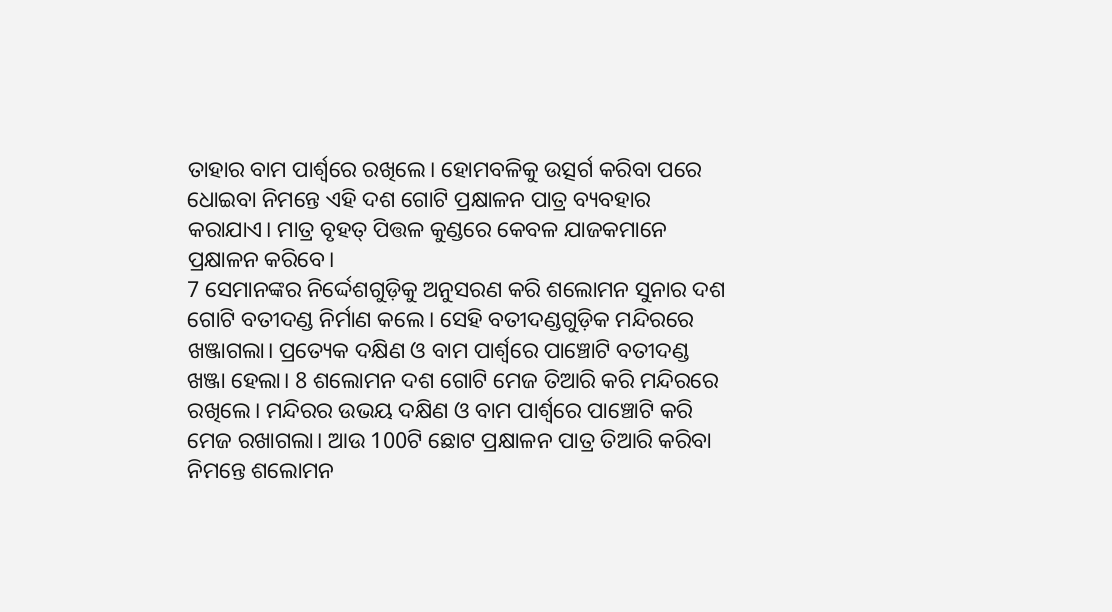ତାହାର ବାମ ପାର୍ଶ୍ୱରେ ରଖିଲେ। ହୋମବଳିକୁ ଉତ୍ସର୍ଗ କରିବା ପରେ ଧୋଇବା ନିମନ୍ତେ ଏହି ଦଶ ଗୋଟି ପ୍ରକ୍ଷାଳନ ପାତ୍ର ବ୍ୟବହାର କରାଯାଏ। ମାତ୍ର ବୃହତ୍ ପିତ୍ତଳ କୁଣ୍ଡରେ କେବଳ ଯାଜକମାନେ ପ୍ରକ୍ଷାଳନ କରିବେ।
7 ସେମାନଙ୍କର ନିର୍ଦ୍ଦେଶଗୁଡ଼ିକୁ ଅନୁସରଣ କରି ଶଲୋମନ ସୁନାର ଦଶ ଗୋଟି ବତୀଦଣ୍ଡ ନିର୍ମାଣ କଲେ। ସେହି ବତୀଦଣ୍ଡଗୁଡ଼ିକ ମନ୍ଦିରରେ ଖଞ୍ଜାଗଲା। ପ୍ରତ୍ୟେକ ଦକ୍ଷିଣ ଓ ବାମ ପାର୍ଶ୍ୱରେ ପାଞ୍ଚୋଟି ବତୀଦଣ୍ଡ ଖଞ୍ଜା ହେଲା। 8 ଶଲୋମନ ଦଶ ଗୋଟି ମେଜ ତିଆରି କରି ମନ୍ଦିରରେ ରଖିଲେ। ମନ୍ଦିରର ଉଭୟ ଦକ୍ଷିଣ ଓ ବାମ ପାର୍ଶ୍ୱରେ ପାଞ୍ଚୋଟି କରି ମେଜ ରଖାଗଲା। ଆଉ 100ଟି ଛୋଟ ପ୍ରକ୍ଷାଳନ ପାତ୍ର ତିଆରି କରିବା ନିମନ୍ତେ ଶଲୋମନ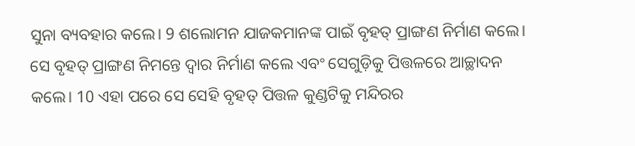ସୁନା ବ୍ୟବହାର କଲେ। 9 ଶଲୋମନ ଯାଜକମାନଙ୍କ ପାଇଁ ବୃହତ୍ ପ୍ରାଙ୍ଗଣ ନିର୍ମାଣ କଲେ। ସେ ବୃହତ୍ ପ୍ରାଙ୍ଗଣ ନିମନ୍ତେ ଦ୍ୱାର ନିର୍ମାଣ କଲେ ଏବଂ ସେଗୁଡ଼ିକୁ ପିତ୍ତଳରେ ଆଚ୍ଛାଦନ କଲେ। 10 ଏହା ପରେ ସେ ସେହି ବୃହତ୍ ପିତ୍ତଳ କୁଣ୍ଡଟିକୁ ମନ୍ଦିରର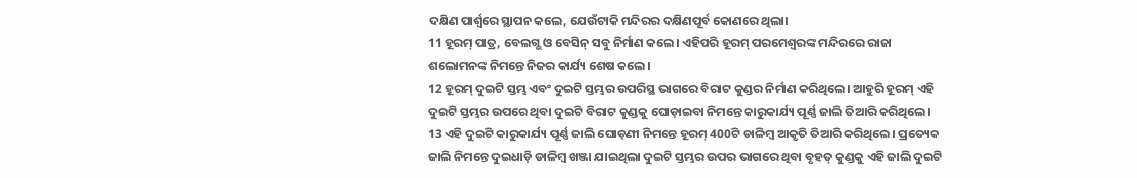ଦକ୍ଷିଣ ପାର୍ଶ୍ୱରେ ସ୍ଥାପନ କଲେ, ଯେଉଁଟାକି ମନ୍ଦିରର ଦକ୍ଷିଣପୂର୍ବ କୋଣରେ ଥିଲା।
11 ହୂରମ୍ ପାତ୍ର, ବେଲଗ୍ଭ ଓ ବେସିନ୍ ସବୁ ନିର୍ମାଣ କଲେ। ଏହିପରି ହୂରମ୍ ପରମେଶ୍ୱରଙ୍କ ମନ୍ଦିରରେ ରାଜା ଶଲୋମନଙ୍କ ନିମନ୍ତେ ନିଜର କାର୍ଯ୍ୟ ଶେଷ କଲେ।
12 ହୂରମ୍ ଦୁଇଟି ସ୍ତମ୍ଭ ଏବଂ ଦୁଇଟି ସ୍ତମ୍ଭର ଉପରିସ୍ଥ ଭାଗରେ ବିରାଟ କୁଣ୍ଡର ନିର୍ମାଣ କରିଥିଲେ। ଆହୁରି ହୂରମ୍ ଏହି ଦୁଇଟି ସ୍ତମ୍ଭର ଉପରେ ଥିବା ଦୁଇଟି ବିରାଟ କୁଣ୍ଡକୁ ଘୋଡ଼ାଇବା ନିମନ୍ତେ କାରୁକାର୍ଯ୍ୟ ପୂର୍ଣ୍ଣ ଜାଲି ତିଆରି କରିଥିଲେ। 13 ଏହି ଦୁଇଟି କାରୁକାର୍ଯ୍ୟ ପୂର୍ଣ୍ଣ ଜାଲି ଘୋଡ଼ଣୀ ନିମନ୍ତେ ହୂରମ୍ 400ଟି ଡାଳିମ୍ବ ଆକୃତି ତିଆରି କରିଥିଲେ। ପ୍ରତ୍ୟେକ ଜାଲି ନିମନ୍ତେ ଦୁଇଧାଡ଼ି ଡାଳିମ୍ବ ଖଞ୍ଜା ଯାଇଥିଲା ଦୁଇଟି ସ୍ତମ୍ଭର ଉପର ଭାଗରେ ଥିବା ବୃହତ୍ କୁଣ୍ଡକୁ ଏହି ଜାଲି ଦୁଇଟି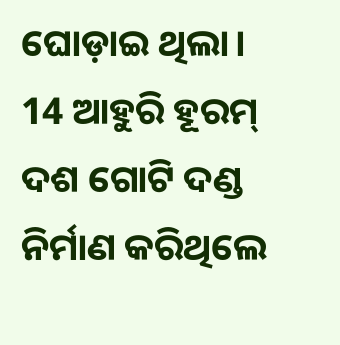ଘୋଡ଼ାଇ ଥିଲା। 14 ଆହୁରି ହୂରମ୍ ଦଶ ଗୋଟି ଦଣ୍ଡ ନିର୍ମାଣ କରିଥିଲେ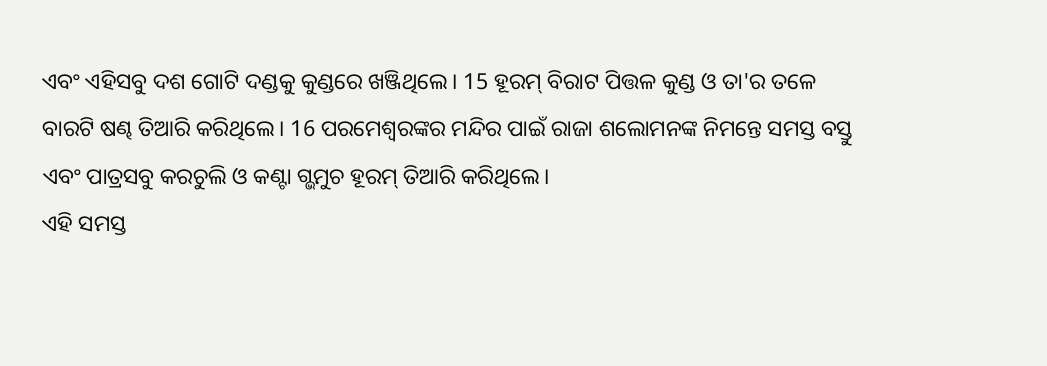ଏବଂ ଏହିସବୁ ଦଶ ଗୋଟି ଦଣ୍ଡକୁ କୁଣ୍ଡରେ ଖଞ୍ଜିଥିଲେ। 15 ହୂରମ୍ ବିରାଟ ପିତ୍ତଳ କୁଣ୍ଡ ଓ ତା'ର ତଳେ ବାରଟି ଷଣ୍ଢ ତିଆରି କରିଥିଲେ। 16 ପରମେଶ୍ୱରଙ୍କର ମନ୍ଦିର ପାଇଁ ରାଜା ଶଲୋମନଙ୍କ ନିମନ୍ତେ ସମସ୍ତ ବସ୍ତୁ ଏବଂ ପାତ୍ରସବୁ କରଚୁଲି ଓ କଣ୍ଟା ଗ୍ଭମୁଚ ହୂରମ୍ ତିଆରି କରିଥିଲେ।
ଏହି ସମସ୍ତ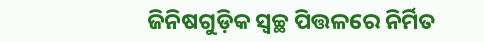ଜିନିଷଗୁଡ଼ିକ ସ୍ୱଚ୍ଛ ପିତ୍ତଳରେ ନିର୍ମିତ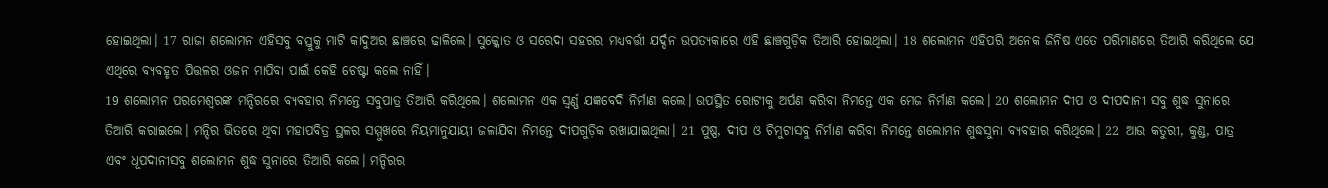ହୋଇଥିଲା। 17 ରାଜା ଶଲୋମନ ଏହିସବୁ ବସ୍ତୁକୁ ମାଟି କାଦୁଅର ଛାଞ୍ଚରେ ଢାଳିଲେ। ସୁକ୍କୋତ ଓ ସରେଦା ସହରର ମଧ୍ୟବର୍ତ୍ତୀ ଯର୍ଦ୍ଦନ ଉପତ୍ୟକାରେ ଏହି ଛାଞ୍ଚଗୁଡ଼ିକ ତିଆରି ହୋଇଥିଲା। 18 ଶଲୋମନ ଏହିପରି ଅନେକ ଜିନିଷ ଏତେ ପରିମାଣରେ ତିଆରି କରିଥିଲେ ଯେ ଏଥିରେ ବ୍ୟବହୃତ ପିତ୍ତଳର ଓଜନ ମାପିବା ପାଇଁ କେହି ଚେଷ୍ଟା କଲେ ନାହିଁ।
19 ଶଲୋମନ ପରମେଶ୍ୱରଙ୍କ ମନ୍ଦିରରେ ବ୍ୟବହାର ନିମନ୍ତେ ସବୁପାତ୍ର ତିଆରି କରିଥିଲେ। ଶଲୋମନ ଏକ ସ୍ୱର୍ଣ୍ଣ ଯଜ୍ଞବେଦି ନିର୍ମାଣ କଲେ। ଉପସ୍ଥିତ ରୋଟୀକୁ ଅର୍ପଣ କରିବା ନିମନ୍ତେ ଏକ ମେଜ ନିର୍ମାଣ କଲେ। 20 ଶଲୋମନ ଦୀପ ଓ ଦୀପଦାନୀ ସବୁ ଶୁଦ୍ଧ ସୁନାରେ ତିଆରି କରାଇଲେ। ମନ୍ଦିର ଭିତରେ ଥିବା ମହାପବିତ୍ର ସ୍ଥଳର ସମ୍ମୁଖରେ ନିୟମାନୁଯାୟୀ ଜଳାଯିବା ନିମନ୍ତେ ଦୀପଗୁଡ଼ିକ ରଖାଯାଇଥିଲା। 21 ପୁଷ୍ପ, ଦୀପ ଓ ଚିମୁଟାସବୁ ନିର୍ମାଣ କରିବା ନିମନ୍ତେ ଶଲୋମନ ଶୁଦ୍ଧସୁନା ବ୍ୟବହାର କରିଥିଲେ। 22 ଆଉ କତୁରୀ, କୁଣ୍ଡ, ପାତ୍ର ଏବଂ ଧୂପଦାନୀସବୁ ଶଲୋମନ ଶୁଦ୍ଧ ସୁନାରେ ତିଆରି କଲେ। ମନ୍ଦିରର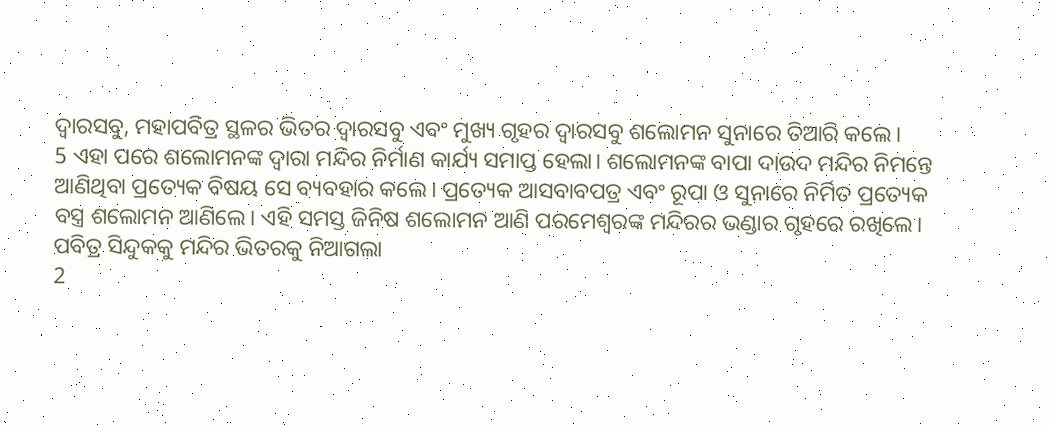ଦ୍ୱାରସବୁ, ମହାପବିତ୍ର ସ୍ଥଳର ଭିତର ଦ୍ୱାରସବୁ ଏବଂ ମୁଖ୍ୟ ଗୃହର ଦ୍ୱାରସବୁ ଶଲୋମନ ସୁନାରେ ତିଆରି କଲେ।
5 ଏହା ପରେ ଶଲୋମନଙ୍କ ଦ୍ୱାରା ମନ୍ଦିର ନିର୍ମାଣ କାର୍ଯ୍ୟ ସମାପ୍ତ ହେଲା। ଶଲୋମନଙ୍କ ବାପା ଦାଉଦ ମନ୍ଦିର ନିମନ୍ତେ ଆଣିଥିବା ପ୍ରତ୍ୟେକ ବିଷୟ ସେ ବ୍ୟବହାର କଲେ। ପ୍ରତ୍ୟେକ ଆସବାବପତ୍ର ଏବଂ ରୂପା ଓ ସୁନାରେ ନିର୍ମିତ ପ୍ରତ୍ୟେକ ବସ୍ତ୍ର ଶଲୋମନ ଆଣିଲେ। ଏହି ସମସ୍ତ ଜିନିଷ ଶଲୋମନ ଆଣି ପରମେଶ୍ୱରଙ୍କ ମନ୍ଦିରର ଭଣ୍ଡାର ଗୃହରେ ରଖିଲେ।
ପବିତ୍ର ସିନ୍ଦୁକକୁ ମନ୍ଦିର ଭିତରକୁ ନିଆଗଲା
2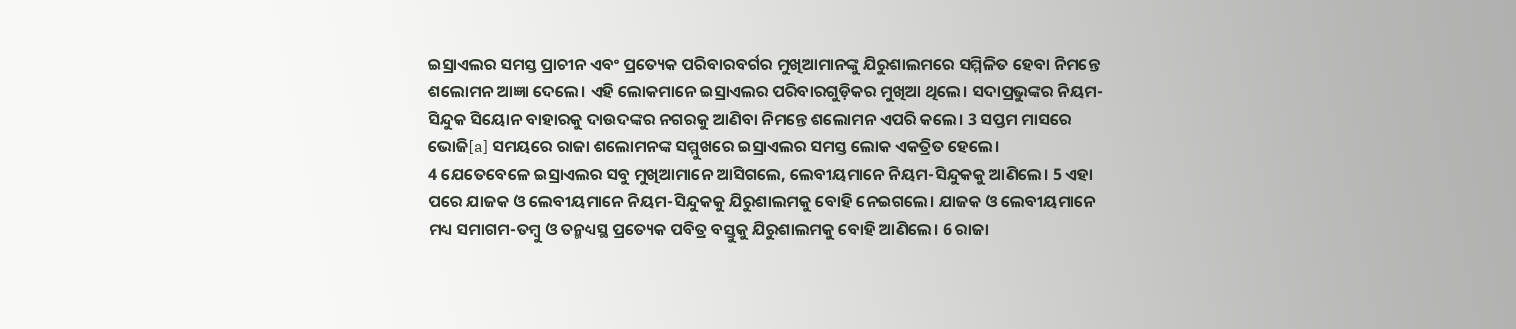ଇସ୍ରାଏଲର ସମସ୍ତ ପ୍ରାଚୀନ ଏବଂ ପ୍ରତ୍ୟେକ ପରିବାରବର୍ଗର ମୁଖିଆମାନଙ୍କୁ ଯିରୁଶାଲମରେ ସମ୍ମିଳିତ ହେବା ନିମନ୍ତେ ଶଲୋମନ ଆଜ୍ଞା ଦେଲେ। ଏହି ଲୋକମାନେ ଇସ୍ରାଏଲର ପରିବାରଗୁଡ଼ିକର ମୁଖିଆ ଥିଲେ। ସଦାପ୍ରଭୁଙ୍କର ନିୟମ-ସିନ୍ଦୁକ ସିୟୋନ ବାହାରକୁ ଦାଉଦଙ୍କର ନଗରକୁ ଆଣିବା ନିମନ୍ତେ ଶଲୋମନ ଏପରି କଲେ। 3 ସପ୍ତମ ମାସରେ ଭୋଜି[a] ସମୟରେ ରାଜା ଶଲୋମନଙ୍କ ସମ୍ମୁଖରେ ଇସ୍ରାଏଲର ସମସ୍ତ ଲୋକ ଏକତ୍ରିତ ହେଲେ।
4 ଯେତେବେଳେ ଇସ୍ରାଏଲର ସବୁ ମୁଖିଆମାନେ ଆସିଗଲେ, ଲେବୀୟମାନେ ନିୟମ-ସିନ୍ଦୁକକୁ ଆଣିଲେ। 5 ଏହା ପରେ ଯାଜକ ଓ ଲେବୀୟମାନେ ନିୟମ-ସିନ୍ଦୁକକୁ ଯିରୁଶାଲମକୁ ବୋହି ନେଇଗଲେ। ଯାଜକ ଓ ଲେବୀୟମାନେ ମଧ୍ୟ ସମାଗମ-ତମ୍ବୁ ଓ ତନ୍ମଧ୍ୟସ୍ଥ ପ୍ରତ୍ୟେକ ପବିତ୍ର ବସ୍ତୁକୁ ଯିରୁଶାଲମକୁ ବୋହି ଆଣିଲେ। 6 ରାଜା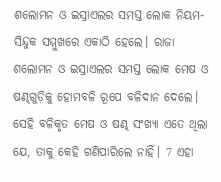ଶଲୋମନ ଓ ଇସ୍ରାଏଲର ସମସ୍ତ ଲୋକ ନିୟମ-ସିନ୍ଦୁକ ସମ୍ମୁଖରେ ଏକାଠି ହେଲେ। ରାଜା ଶଲୋମନ ଓ ଇସ୍ରାଏଲର ସମସ୍ତ ଲୋକ ମେଷ ଓ ଷଣ୍ଢଗୁଡ଼ିକୁ ହୋମବଳି ରୂପେ ବଳିଦାନ ଦେଲେ। ସେହି ବଳିକୃତ ମେଷ ଓ ଷଣ୍ଢ ସଂଖ୍ୟା ଏତେ ଥିଲା ଯେ, ତାକୁ କେହି ଗଣିପାରିଲେ ନାହିଁ। 7 ଏହା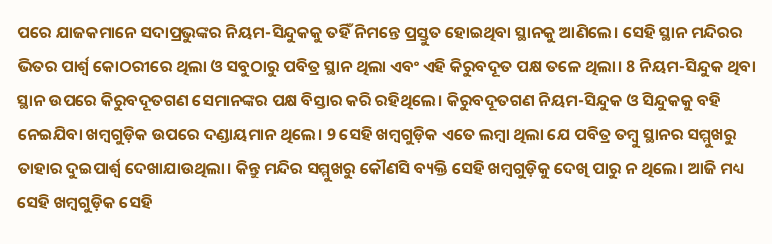ପରେ ଯାଜକମାନେ ସଦାପ୍ରଭୁଙ୍କର ନିୟମ-ସିନ୍ଦୁକକୁ ତହିଁ ନିମନ୍ତେ ପ୍ରସ୍ତୁତ ହୋଇଥିବା ସ୍ଥାନକୁ ଆଣିଲେ। ସେହି ସ୍ଥାନ ମନ୍ଦିରର ଭିତର ପାର୍ଶ୍ୱ କୋଠରୀରେ ଥିଲା ଓ ସବୁଠାରୁ ପବିତ୍ର ସ୍ଥାନ ଥିଲା ଏବଂ ଏହି କିରୁବଦୂତ ପକ୍ଷ ତଳେ ଥିଲା। 8 ନିୟମ-ସିନ୍ଦୁକ ଥିବା ସ୍ଥାନ ଉପରେ କିରୁବଦୂତଗଣ ସେମାନଙ୍କର ପକ୍ଷ ବିସ୍ତାର କରି ରହିଥିଲେ। କିରୁବଦୂତଗଣ ନିୟମ-ସିନ୍ଦୁକ ଓ ସିନ୍ଦୁକକୁ ବହି ନେଇଯିବା ଖମ୍ବଗୁଡ଼ିକ ଉପରେ ଦଣ୍ଡାୟମାନ ଥିଲେ। 9 ସେହି ଖମ୍ବଗୁଡ଼ିକ ଏତେ ଲମ୍ବା ଥିଲା ଯେ ପବିତ୍ର ତମ୍ବୁ ସ୍ଥାନର ସମ୍ମୁଖରୁ ତାହାର ଦୁଇପାର୍ଶ୍ୱ ଦେଖାଯାଉଥିଲା। କିନ୍ତୁ ମନ୍ଦିର ସମ୍ମୁଖରୁ କୌଣସି ବ୍ୟକ୍ତି ସେହି ଖମ୍ବଗୁଡ଼ିକୁ ଦେଖି ପାରୁ ନ ଥିଲେ। ଆଜି ମଧ୍ୟ ସେହି ଖମ୍ବଗୁଡ଼ିକ ସେହି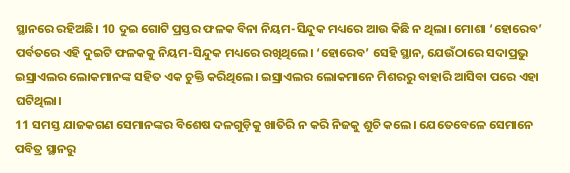ସ୍ଥାନରେ ରହିଅଛି। 10 ଦୁଇ ଗୋଟି ପ୍ରସ୍ତର ଫଳକ ବିନା ନିୟମ-ସିନ୍ଦୁକ ମଧ୍ୟରେ ଆଉ କିଛି ନ ଥିଲା। ମୋଶା ‘ହୋରେବ’ ପର୍ବତରେ ଏହି ଦୁଇଟି ଫଳକକୁ ନିୟମ-ସିନ୍ଦୁକ ମଧ୍ୟରେ ରଖିଥିଲେ। ‘ହୋରେବ’ ସେହି ସ୍ଥାନ, ଯେଉଁଠାରେ ସଦାପ୍ରଭୁ ଇସ୍ରାଏଲର ଲୋକମାନଙ୍କ ସହିତ ଏକ ଚୁକ୍ତି କରିଥିଲେ। ଇସ୍ରାଏଲର ଲୋକମାନେ ମିଶରରୁ ବାହାରି ଆସିବା ପରେ ଏହା ଘଟିଥିଲା।
11 ସମସ୍ତ ଯାଜକଗଣ ସେମାନଙ୍କର ବିଶେଷ ଦଳଗୁଡ଼ିକୁ ଖାତିରି ନ କରି ନିଜକୁ ଶୁଚି କଲେ। ଯେତେବେଳେ ସେମାନେ ପବିତ୍ର ସ୍ଥାନରୁ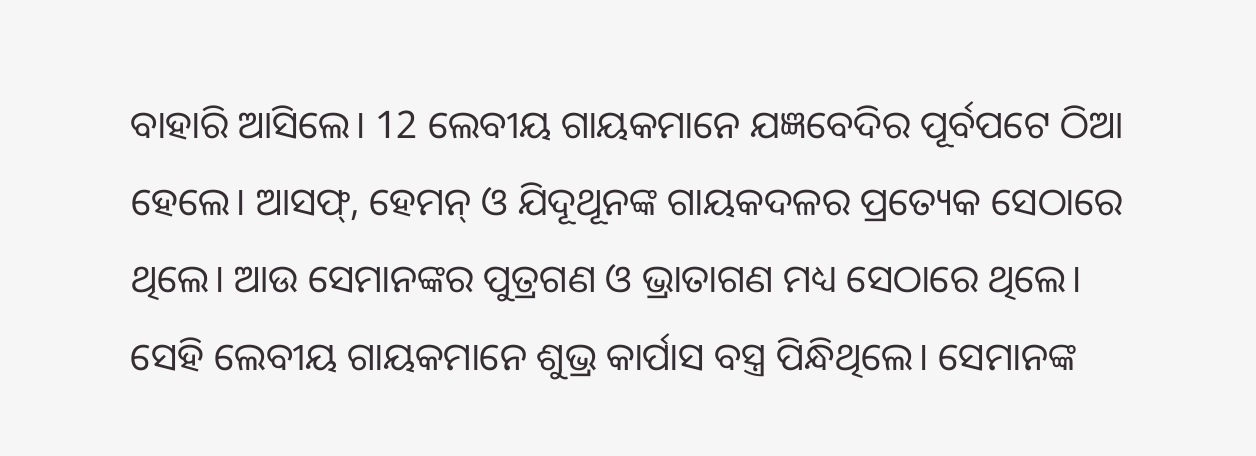ବାହାରି ଆସିଲେ। 12 ଲେବୀୟ ଗାୟକମାନେ ଯଜ୍ଞବେଦିର ପୂର୍ବପଟେ ଠିଆ ହେଲେ। ଆସଫ୍, ହେମନ୍ ଓ ଯିଦୂଥୂନଙ୍କ ଗାୟକଦଳର ପ୍ରତ୍ୟେକ ସେଠାରେ ଥିଲେ। ଆଉ ସେମାନଙ୍କର ପୁତ୍ରଗଣ ଓ ଭ୍ରାତାଗଣ ମଧ୍ୟ ସେଠାରେ ଥିଲେ। ସେହି ଲେବୀୟ ଗାୟକମାନେ ଶୁଭ୍ର କାର୍ପାସ ବସ୍ତ୍ର ପିନ୍ଧିଥିଲେ। ସେମାନଙ୍କ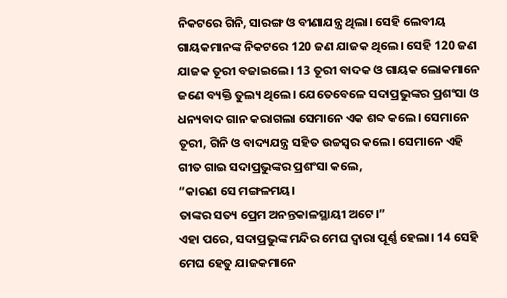ନିକଟରେ ଗିନି, ସାରଙ୍ଗ ଓ ବୀଣାଯନ୍ତ୍ର ଥିଲା। ସେହି ଲେବୀୟ ଗାୟକମାନଙ୍କ ନିକଟରେ 120 ଜଣ ଯାଜକ ଥିଲେ। ସେହି 120 ଜଣ ଯାଜକ ତୂରୀ ବଜାଇଲେ। 13 ତୂରୀ ବାଦକ ଓ ଗାୟକ ଲୋକମାନେ ଜଣେ ବ୍ୟକ୍ତି ତୁଲ୍ୟ ଥିଲେ। ଯେତେବେଳେ ସଦାପ୍ରଭୁଙ୍କର ପ୍ରଶଂସା ଓ ଧନ୍ୟବାଦ ଗାନ କରାଗଲା ସେମାନେ ଏକ ଶବ୍ଦ କଲେ। ସେମାନେ ତୂରୀ, ଗିନି ଓ ବାଦ୍ୟଯନ୍ତ୍ର ସହିତ ଉଚ୍ଚସ୍ୱର କଲେ। ସେମାନେ ଏହି ଗୀତ ଗାଇ ସଦାପ୍ରଭୁଙ୍କର ପ୍ରଶଂସା କଲେ,
“କାରଣ ସେ ମଙ୍ଗଳମୟ।
ତାଙ୍କର ସତ୍ୟ ପ୍ରେମ ଅନନ୍ତକାଳସ୍ଥାୟୀ ଅଟେ।”
ଏହା ପରେ, ସଦାପ୍ରଭୁଙ୍କ ମନ୍ଦିର ମେଘ ଦ୍ୱାରା ପୂର୍ଣ୍ଣ ହେଲା। 14 ସେହି ମେଘ ହେତୁ ଯାଜକମାନେ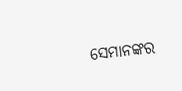ସେମାନଙ୍କର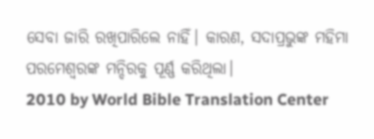ସେବା ଜାରି ରଖିପାରିଲେ ନାହିଁ। କାରଣ, ସଦାପ୍ରଭୁଙ୍କ ମହିମା ପରମେଶ୍ୱରଙ୍କ ମନ୍ଦିରକୁ ପୂର୍ଣ୍ଣ କରିଥିଲା।
2010 by World Bible Translation Center